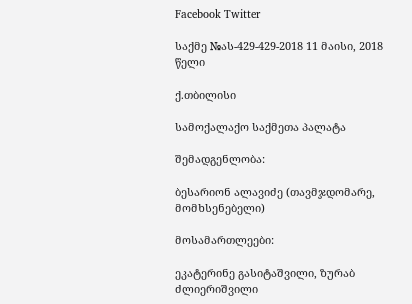Facebook Twitter

საქმე №ას-429-429-2018 11 მაისი, 2018 წელი

ქ.თბილისი

სამოქალაქო საქმეთა პალატა

შემადგენლობა:

ბესარიონ ალავიძე (თავმჯდომარე, მომხსენებელი)

მოსამართლეები:

ეკატერინე გასიტაშვილი, ზურაბ ძლიერიშვილი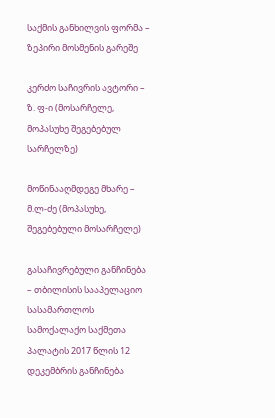საქმის განხილვის ფორმა – ზეპირი მოსმენის გარეშე

კერძო საჩივრის ავტორი – ზ. ფ-ი (მოსარჩელე, მოპასუხე შეგებებულ სარჩელზე)

მოწინააღმდეგე მხარე – მ.ლ-ძე (მოპასუხე, შეგებებული მოსარჩელე)

გასაჩივრებული განჩინება – თბილისის სააპელაციო სასამართლოს სამოქალაქო საქმეთა პალატის 2017 წლის 12 დეკემბრის განჩინება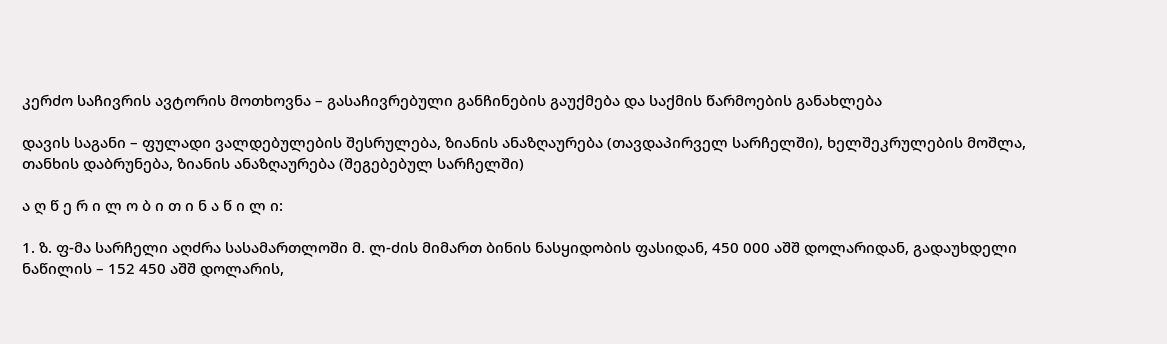კერძო საჩივრის ავტორის მოთხოვნა – გასაჩივრებული განჩინების გაუქმება და საქმის წარმოების განახლება

დავის საგანი – ფულადი ვალდებულების შესრულება, ზიანის ანაზღაურება (თავდაპირველ სარჩელში), ხელშეკრულების მოშლა, თანხის დაბრუნება, ზიანის ანაზღაურება (შეგებებულ სარჩელში)

ა ღ წ ე რ ი ლ ო ბ ი თ ი ნ ა წ ი ლ ი:

1. ზ. ფ-მა სარჩელი აღძრა სასამართლოში მ. ლ-ძის მიმართ ბინის ნასყიდობის ფასიდან, 450 000 აშშ დოლარიდან, გადაუხდელი ნაწილის – 152 450 აშშ დოლარის,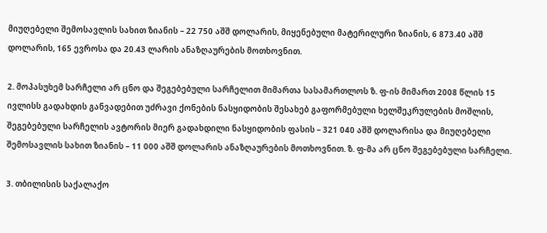მიუღებელი შემოსავლის სახით ზიანის – 22 750 აშშ დოლარის, მიყენებული მატერილური ზიანის, 6 873.40 აშშ დოლარის, 165 ევროსა და 20.43 ლარის ანაზღაურების მოთხოვნით.

2. მოპასუხემ სარჩელი არ ცნო და შეგებებული სარჩელით მიმართა სასამართლოს ზ. ფ-ის მიმართ 2008 წლის 15 ივლისს გადახდის განვადებით უძრავი ქონების ნასყიდობის შესახებ გაფორმებული ხელშეკრულების მოშლის, შეგებებული სარჩელის ავტორის მიერ გადახდილი ნასყიდობის ფასის – 321 040 აშშ დოლარისა და მიუღებელი შემოსავლის სახით ზიანის – 11 000 აშშ დოლარის ანაზღაურების მოთხოვნით. ზ. ფ-მა არ ცნო შეგებებული სარჩელი.

3. თბილისის საქალაქო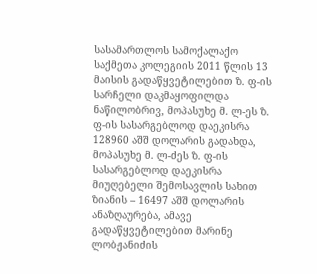სასამართლოს სამოქალაქო საქმეთა კოლეგიის 2011 წლის 13 მაისის გადაწყვეტილებით ზ. ფ-ის სარჩელი დაკმაყოფილდა ნაწილობრივ, მოპასუხე მ. ლ-ეს ზ. ფ-ის სასარგებლოდ დაეკისრა 128960 აშშ დოლარის გადახდა, მოპასუხე მ. ლ-ძეს ზ. ფ-ის სასარგებლოდ დაეკისრა მიუღებელი შემოსავლის სახით ზიანის – 16497 აშშ დოლარის ანაზღაურება, ამავე გადაწყვეტილებით მარინე ლობჟანიძის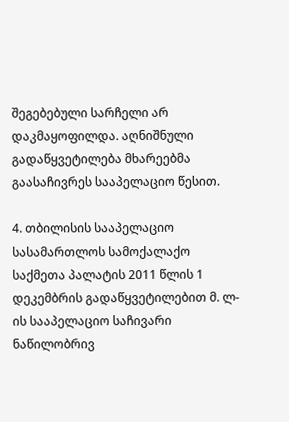შეგებებული სარჩელი არ დაკმაყოფილდა. აღნიშნული გადაწყვეტილება მხარეებმა გაასაჩივრეს სააპელაციო წესით.

4. თბილისის სააპელაციო სასამართლოს სამოქალაქო საქმეთა პალატის 2011 წლის 1 დეკემბრის გადაწყვეტილებით მ. ლ-ის სააპელაციო საჩივარი ნაწილობრივ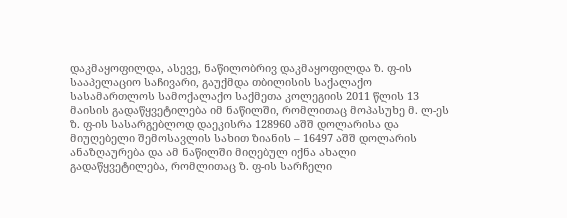დაკმაყოფილდა, ასევე, ნაწილობრივ დაკმაყოფილდა ზ. ფ-ის სააპელაციო საჩივარი, გაუქმდა თბილისის საქალაქო სასამართლოს სამოქალაქო საქმეთა კოლეგიის 2011 წლის 13 მაისის გადაწყვეტილება იმ ნაწილში, რომლითაც მოპასუხე მ. ლ-ეს ზ. ფ-ის სასარგებლოდ დაეკისრა 128960 აშშ დოლარისა და მიუღებელი შემოსავლის სახით ზიანის – 16497 აშშ დოლარის ანაზღაურება და ამ ნაწილში მიღებულ იქნა ახალი გადაწყვეტილება, რომლითაც ზ. ფ-ის სარჩელი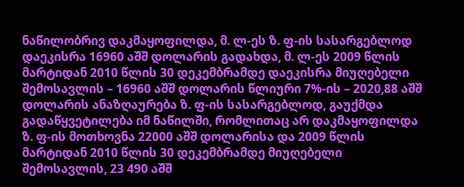ნაწილობრივ დაკმაყოფილდა, მ. ლ-ეს ზ. ფ-ის სასარგებლოდ დაეკისრა 16960 აშშ დოლარის გადახდა, მ. ლ-ეს 2009 წლის მარტიდან 2010 წლის 30 დეკემბრამდე დაეკისრა მიუღებელი შემოსავლის – 16960 აშშ დოლარის წლიური 7%-ის – 2020,88 აშშ დოლარის ანაზღაურება ზ. ფ-ის სასარგებლოდ, გაუქმდა გადაწყვეტილება იმ ნაწილში, რომლითაც არ დაკმაყოფილდა ზ. ფ-ის მოთხოვნა 22000 აშშ დოლარისა და 2009 წლის მარტიდან 2010 წლის 30 დეკემბრამდე მიუღებელი შემოსავლის, 23 490 აშშ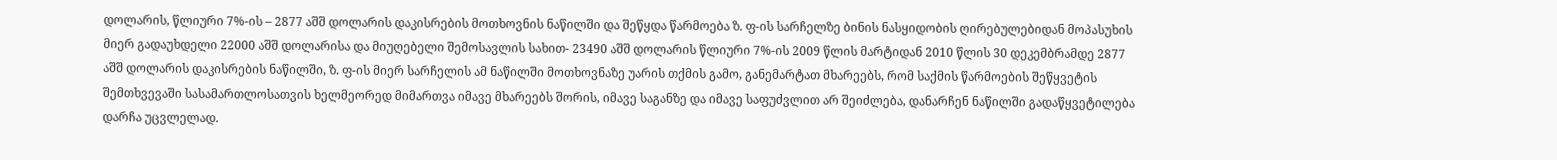დოლარის, წლიური 7%-ის – 2877 აშშ დოლარის დაკისრების მოთხოვნის ნაწილში და შეწყდა წარმოება ზ. ფ-ის სარჩელზე ბინის ნასყიდობის ღირებულებიდან მოპასუხის მიერ გადაუხდელი 22000 აშშ დოლარისა და მიუღებელი შემოსავლის სახით- 23490 აშშ დოლარის წლიური 7%-ის 2009 წლის მარტიდან 2010 წლის 30 დეკემბრამდე 2877 აშშ დოლარის დაკისრების ნაწილში, ზ. ფ-ის მიერ სარჩელის ამ ნაწილში მოთხოვნაზე უარის თქმის გამო, განემარტათ მხარეებს, რომ საქმის წარმოების შეწყვეტის შემთხვევაში სასამართლოსათვის ხელმეორედ მიმართვა იმავე მხარეებს შორის, იმავე საგანზე და იმავე საფუძვლით არ შეიძლება, დანარჩენ ნაწილში გადაწყვეტილება დარჩა უცვლელად.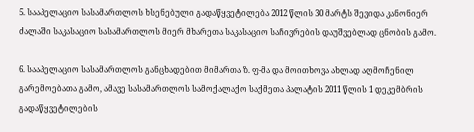5. სააპელაციო სასამართლოს ხსენებული გადაწყვეტილება 2012 წლის 30 მარტს შევიდა კანონიერ ძალაში საკასაციო სასამართლოს მიერ მხარეთა საკასაციო საჩივრების დაუშვებლად ცნობის გამო.

6. სააპელაციო სასამართლოს განცხადებით მიმართა ზ. ფ-მა და მოითხოვა ახლად აღმოჩენილ გარემოებათა გამო, ამავე სასამართლოს სამოქალაქო საქმეთა პალატის 2011 წლის 1 დეკემბრის გადაწყვეტილების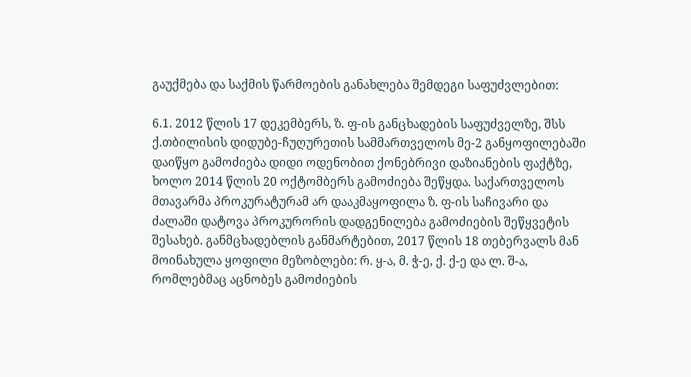გაუქმება და საქმის წარმოების განახლება შემდეგი საფუძვლებით:

6.1. 2012 წლის 17 დეკემბერს, ზ. ფ-ის განცხადების საფუძველზე, შსს ქ.თბილისის დიდუბე-ჩუღურეთის სამმართველოს მე-2 განყოფილებაში დაიწყო გამოძიება დიდი ოდენობით ქონებრივი დაზიანების ფაქტზე, ხოლო 2014 წლის 20 ოქტომბერს გამოძიება შეწყდა. საქართველოს მთავარმა პროკურატურამ არ დააკმაყოფილა ზ. ფ-ის საჩივარი და ძალაში დატოვა პროკურორის დადგენილება გამოძიების შეწყვეტის შესახებ. განმცხადებლის განმარტებით, 2017 წლის 18 თებერვალს მან მოინახულა ყოფილი მეზობლები: რ. ყ-ა, მ. ჭ-ე, ქ. ქ-ე და ლ. შ-ა, რომლებმაც აცნობეს გამოძიების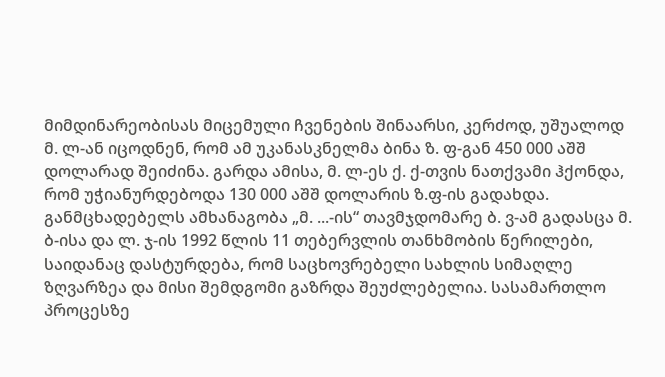მიმდინარეობისას მიცემული ჩვენების შინაარსი, კერძოდ, უშუალოდ მ. ლ-ან იცოდნენ, რომ ამ უკანასკნელმა ბინა ზ. ფ-გან 450 000 აშშ დოლარად შეიძინა. გარდა ამისა, მ. ლ-ეს ქ. ქ-თვის ნათქვამი ჰქონდა, რომ უჭიანურდებოდა 130 000 აშშ დოლარის ზ.ფ-ის გადახდა. განმცხადებელს ამხანაგობა „მ. ...-ის“ თავმჯდომარე ბ. ვ-ამ გადასცა მ. ბ-ისა და ლ. ჯ-ის 1992 წლის 11 თებერვლის თანხმობის წერილები, საიდანაც დასტურდება, რომ საცხოვრებელი სახლის სიმაღლე ზღვარზეა და მისი შემდგომი გაზრდა შეუძლებელია. სასამართლო პროცესზე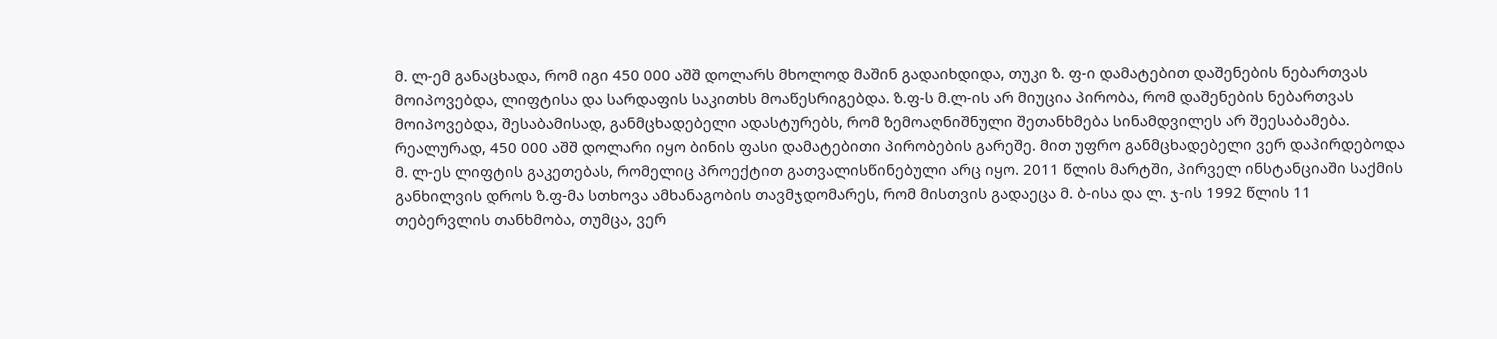მ. ლ-ემ განაცხადა, რომ იგი 450 000 აშშ დოლარს მხოლოდ მაშინ გადაიხდიდა, თუკი ზ. ფ-ი დამატებით დაშენების ნებართვას მოიპოვებდა, ლიფტისა და სარდაფის საკითხს მოაწესრიგებდა. ზ.ფ-ს მ.ლ-ის არ მიუცია პირობა, რომ დაშენების ნებართვას მოიპოვებდა, შესაბამისად, განმცხადებელი ადასტურებს, რომ ზემოაღნიშნული შეთანხმება სინამდვილეს არ შეესაბამება. რეალურად, 450 000 აშშ დოლარი იყო ბინის ფასი დამატებითი პირობების გარეშე. მით უფრო განმცხადებელი ვერ დაპირდებოდა მ. ლ-ეს ლიფტის გაკეთებას, რომელიც პროექტით გათვალისწინებული არც იყო. 2011 წლის მარტში, პირველ ინსტანციაში საქმის განხილვის დროს ზ.ფ-მა სთხოვა ამხანაგობის თავმჯდომარეს, რომ მისთვის გადაეცა მ. ბ-ისა და ლ. ჯ-ის 1992 წლის 11 თებერვლის თანხმობა, თუმცა, ვერ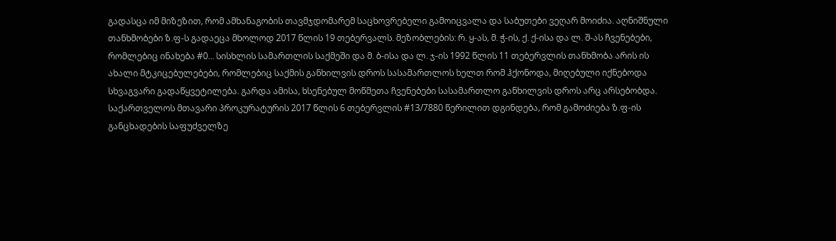გადასცა იმ მიზეზით, რომ ამხანაგობის თავმჯდომარემ საცხოვრებელი გამოიცვალა და საბუთები ვეღარ მოიძია. აღნიშნული თანხმობები ზ.ფ-ს გადაეცა მხოლოდ 2017 წლის 19 თებერვალს. მეზობლების: რ. ყ-ას, მ. ჭ-ის, ქ. ქ-ისა და ლ. შ-ას ჩვენებები, რომლებიც ინახება #0... სისხლის სამართლის საქმეში და მ. ბ-ისა და ლ. ჯ-ის 1992 წლის 11 თებერვლის თანხმობა არის ის ახალი მტკიცებულებები, რომლებიც საქმის განხილვის დროს სასამართლოს ხელთ რომ ჰქონოდა, მიღებული იქნებოდა სხვაგვარი გადაწყვეტილება. გარდა ამისა, ხსენებულ მოწმეთა ჩვენებები სასამართლო განხილვის დროს არც არსებობდა. საქართველოს მთავარი პროკურატურის 2017 წლის 6 თებერვლის #13/7880 წერილით დგინდება, რომ გამოძიება ზ.ფ-ის განცხადების საფუძველზე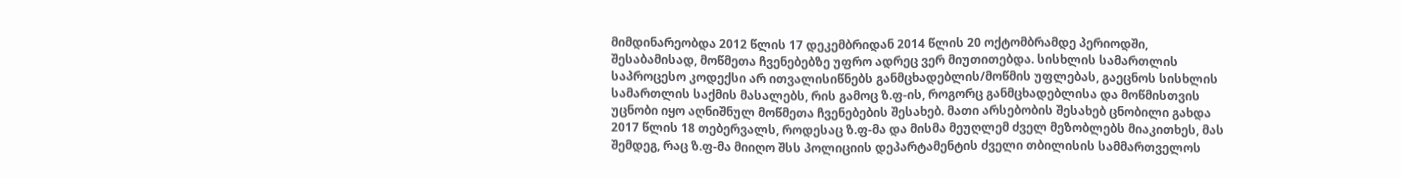მიმდინარეობდა 2012 წლის 17 დეკემბრიდან 2014 წლის 20 ოქტომბრამდე პერიოდში, შესაბამისად, მოწმეთა ჩვენებებზე უფრო ადრეც ვერ მიუთითებდა. სისხლის სამართლის საპროცესო კოდექსი არ ითვალისიწნებს განმცხადებლის/მოწმის უფლებას, გაეცნოს სისხლის სამართლის საქმის მასალებს, რის გამოც ზ.ფ-ის, როგორც განმცხადებლისა და მოწმისთვის უცნობი იყო აღნიშნულ მოწმეთა ჩვენებების შესახებ. მათი არსებობის შესახებ ცნობილი გახდა 2017 წლის 18 თებერვალს, როდესაც ზ.ფ-მა და მისმა მეუღლემ ძველ მეზობლებს მიაკითხეს, მას შემდეგ, რაც ზ.ფ-მა მიიღო შსს პოლიციის დეპარტამენტის ძველი თბილისის სამმართველოს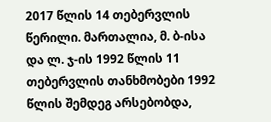2017 წლის 14 თებერვლის წერილი. მართალია, მ. ბ-ისა და ლ. ჯ-ის 1992 წლის 11 თებერვლის თანხმობები 1992 წლის შემდეგ არსებობდა,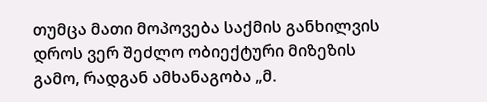თუმცა მათი მოპოვება საქმის განხილვის დროს ვერ შეძლო ობიექტური მიზეზის გამო, რადგან ამხანაგობა „მ.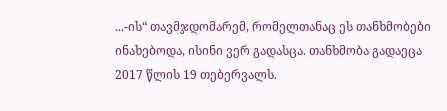...-ის“ თავმჯდომარემ, რომელთანაც ეს თანხმობები ინახებოდა, ისინი ვერ გადასცა. თანხმობა გადაეცა 2017 წლის 19 თებერვალს.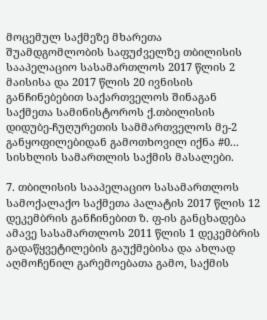მოცემულ საქმეზე მხარეთა შუამდგომლობის საფუძველზე თბილისის სააპელაციო სასამართლოს 2017 წლის 2 მაისისა და 2017 წლის 20 ივნისის განჩინებებით საქართველოს შინაგან საქმეთა სამინისტოროს ქ.თბილისის დიდუბე-ჩუღურეთის სამმართველოს მე-2 განყოფილებიდან გამოთხოვილ იქნა #0... სისხლის სამართლის საქმის მასალები.

7. თბილისის სააპელაციო სასამართლოს სამოქალაქო საქმეთა პალატის 2017 წლის 12 დეკემბრის განჩინებით ზ. ფ-ის განცხადება ამავე სასამართლოს 2011 წლის 1 დეკემბრის გადაწყვეტილების გაუქმებისა და ახლად აღმოჩენილ გარემოებათა გამო, საქმის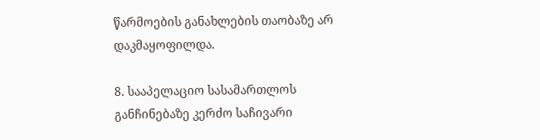წარმოების განახლების თაობაზე არ დაკმაყოფილდა.

8. სააპელაციო სასამართლოს განჩინებაზე კერძო საჩივარი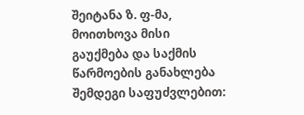შეიტანა ზ. ფ-მა, მოითხოვა მისი გაუქმება და საქმის წარმოების განახლება შემდეგი საფუძვლებით: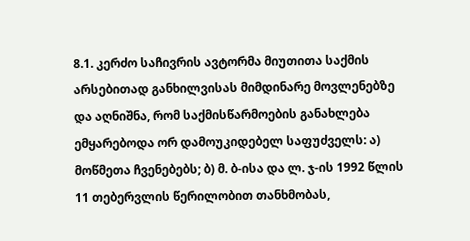8.1. კერძო საჩივრის ავტორმა მიუთითა საქმის არსებითად განხილვისას მიმდინარე მოვლენებზე და აღნიშნა, რომ საქმისწარმოების განახლება ემყარებოდა ორ დამოუკიდებელ საფუძველს: ა) მოწმეთა ჩვენებებს; ბ) მ. ბ-ისა და ლ. ჯ-ის 1992 წლის 11 თებერვლის წერილობით თანხმობას,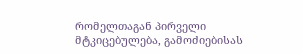რომელთაგან პირველი მტკიცებულება, გამოძიებისას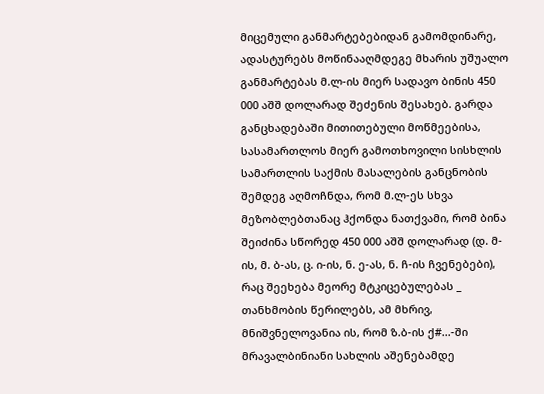მიცემული განმარტებებიდან გამომდინარე, ადასტურებს მოწინააღმდეგე მხარის უშუალო განმარტებას მ.ლ-ის მიერ სადავო ბინის 450 000 აშშ დოლარად შეძენის შესახებ. გარდა განცხადებაში მითითებული მოწმეებისა, სასამართლოს მიერ გამოთხოვილი სისხლის სამართლის საქმის მასალების განცნობის შემდეგ აღმოჩნდა, რომ მ.ლ-ეს სხვა მეზობლებთანაც ჰქონდა ნათქვამი, რომ ბინა შეიძინა სწორედ 450 000 აშშ დოლარად (დ. მ-ის, მ. ბ-ას, ც. ი-ის, ნ. ე-ას, ნ. ჩ-ის ჩვენებები), რაც შეეხება მეორე მტკიცებულებას _ თანხმობის წერილებს, ამ მხრივ, მნიშვნელოვანია ის, რომ ზ.ბ-ის ქ#...-ში მრავალბინიანი სახლის აშენებამდე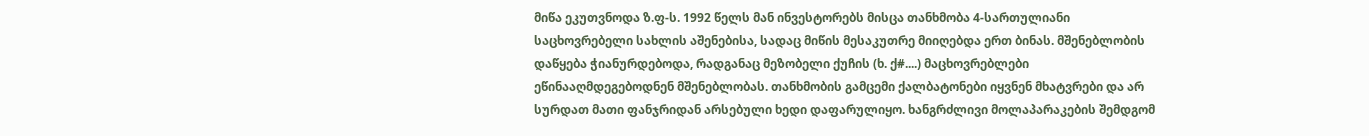მიწა ეკუთვნოდა ზ.ფ-ს. 1992 წელს მან ინვესტორებს მისცა თანხმობა 4-სართულიანი საცხოვრებელი სახლის აშენებისა, სადაც მიწის მესაკუთრე მიიღებდა ერთ ბინას. მშენებლობის დაწყება ჭიანურდებოდა, რადგანაც მეზობელი ქუჩის (ხ. ქ#....) მაცხოვრებლები ეწინააღმდეგებოდნენ მშენებლობას. თანხმობის გამცემი ქალბატონები იყვნენ მხატვრები და არ სურდათ მათი ფანჯრიდან არსებული ხედი დაფარულიყო. ხანგრძლივი მოლაპარაკების შემდგომ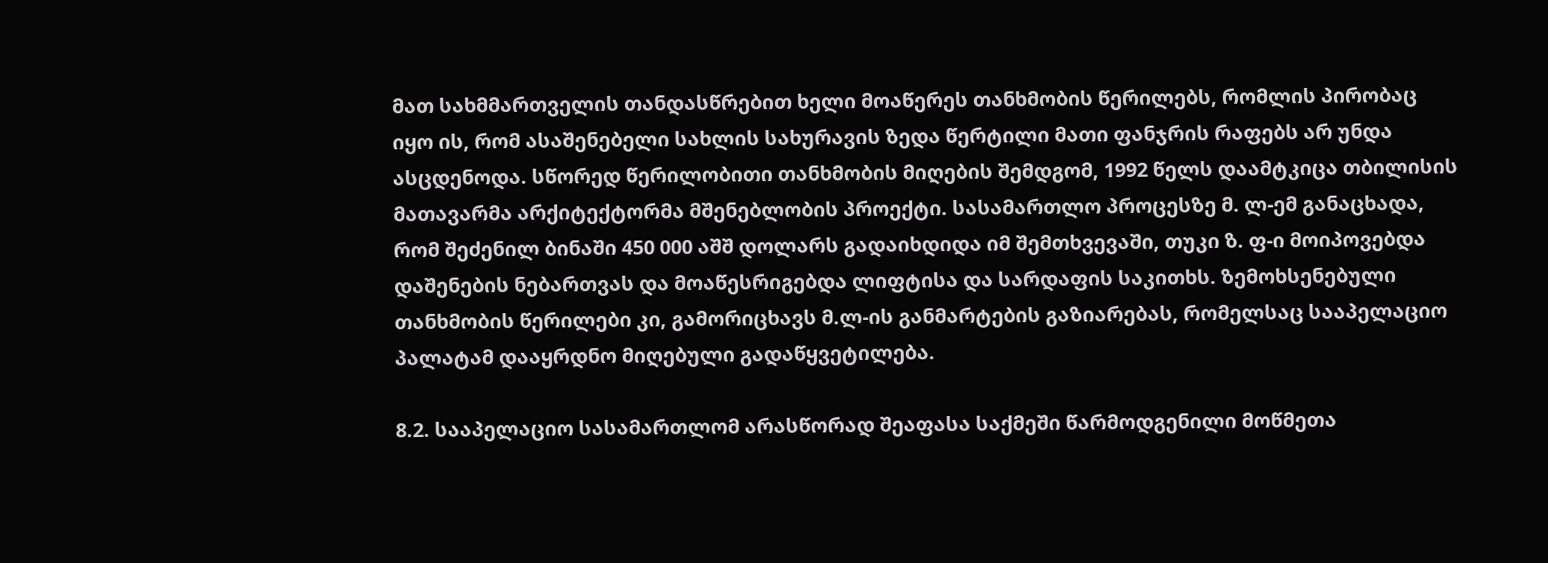მათ სახმმართველის თანდასწრებით ხელი მოაწერეს თანხმობის წერილებს, რომლის პირობაც იყო ის, რომ ასაშენებელი სახლის სახურავის ზედა წერტილი მათი ფანჯრის რაფებს არ უნდა ასცდენოდა. სწორედ წერილობითი თანხმობის მიღების შემდგომ, 1992 წელს დაამტკიცა თბილისის მათავარმა არქიტექტორმა მშენებლობის პროექტი. სასამართლო პროცესზე მ. ლ-ემ განაცხადა, რომ შეძენილ ბინაში 450 000 აშშ დოლარს გადაიხდიდა იმ შემთხვევაში, თუკი ზ. ფ-ი მოიპოვებდა დაშენების ნებართვას და მოაწესრიგებდა ლიფტისა და სარდაფის საკითხს. ზემოხსენებული თანხმობის წერილები კი, გამორიცხავს მ.ლ-ის განმარტების გაზიარებას, რომელსაც სააპელაციო პალატამ დააყრდნო მიღებული გადაწყვეტილება.

8.2. სააპელაციო სასამართლომ არასწორად შეაფასა საქმეში წარმოდგენილი მოწმეთა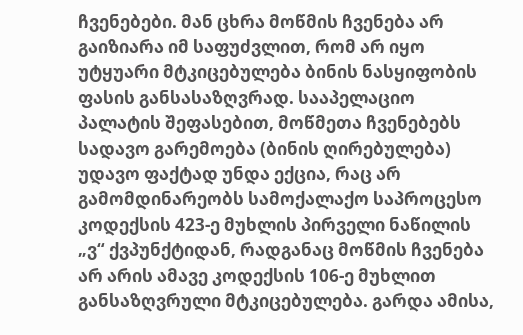ჩვენებები. მან ცხრა მოწმის ჩვენება არ გაიზიარა იმ საფუძვლით, რომ არ იყო უტყუარი მტკიცებულება ბინის ნასყიფობის ფასის განსასაზღვრად. სააპელაციო პალატის შეფასებით, მოწმეთა ჩვენებებს სადავო გარემოება (ბინის ღირებულება) უდავო ფაქტად უნდა ექცია, რაც არ გამომდინარეობს სამოქალაქო საპროცესო კოდექსის 423-ე მუხლის პირველი ნაწილის „ვ“ ქვპუნქტიდან, რადგანაც მოწმის ჩვენება არ არის ამავე კოდექსის 106-ე მუხლით განსაზღვრული მტკიცებულება. გარდა ამისა,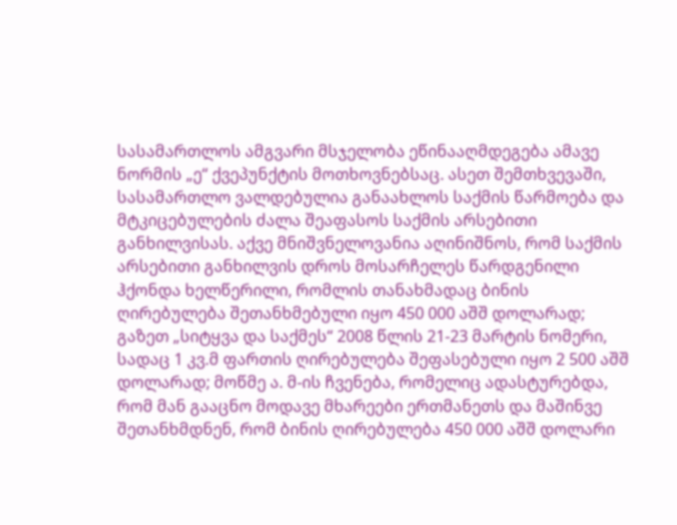სასამართლოს ამგვარი მსჯელობა ეწინააღმდეგება ამავე ნორმის „ე“ ქვეპუნქტის მოთხოვნებსაც. ასეთ შემთხვევაში, სასამართლო ვალდებულია განაახლოს საქმის წარმოება და მტკიცებულების ძალა შეაფასოს საქმის არსებითი განხილვისას. აქვე მნიშვნელოვანია აღინიშნოს, რომ საქმის არსებითი განხილვის დროს მოსარჩელეს წარდგენილი ჰქონდა ხელწერილი, რომლის თანახმადაც ბინის ღირებულება შეთანხმებული იყო 450 000 აშშ დოლარად; გაზეთ „სიტყვა და საქმეს“ 2008 წლის 21-23 მარტის ნომერი, სადაც 1 კვ.მ ფართის ღირებულება შეფასებული იყო 2 500 აშშ დოლარად; მოწმე ა. მ-ის ჩვენება, რომელიც ადასტურებდა, რომ მან გააცნო მოდავე მხარეები ერთმანეთს და მაშინვე შეთანხმდნენ, რომ ბინის ღირებულება 450 000 აშშ დოლარი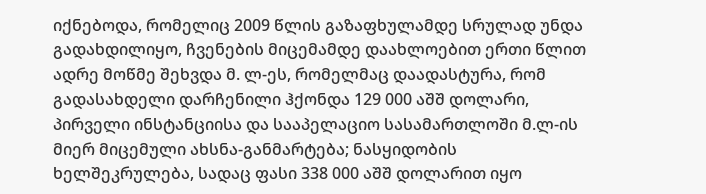იქნებოდა, რომელიც 2009 წლის გაზაფხულამდე სრულად უნდა გადახდილიყო, ჩვენების მიცემამდე დაახლოებით ერთი წლით ადრე მოწმე შეხვდა მ. ლ-ეს, რომელმაც დაადასტურა, რომ გადასახდელი დარჩენილი ჰქონდა 129 000 აშშ დოლარი, პირველი ინსტანციისა და სააპელაციო სასამართლოში მ.ლ-ის მიერ მიცემული ახსნა-განმარტება; ნასყიდობის ხელშეკრულება, სადაც ფასი 338 000 აშშ დოლარით იყო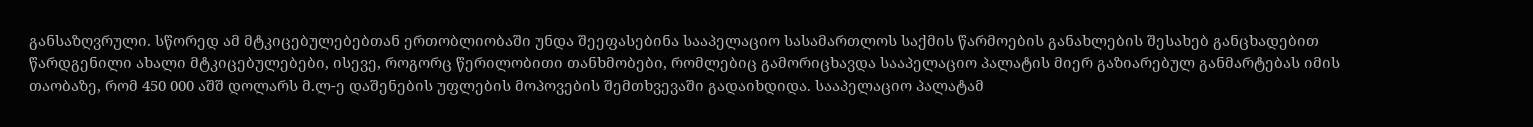განსაზღვრული. სწორედ ამ მტკიცებულებებთან ერთობლიობაში უნდა შეეფასებინა სააპელაციო სასამართლოს საქმის წარმოების განახლების შესახებ განცხადებით წარდგენილი ახალი მტკიცებულებები, ისევე, როგორც წერილობითი თანხმობები, რომლებიც გამორიცხავდა სააპელაციო პალატის მიერ გაზიარებულ განმარტებას იმის თაობაზე, რომ 450 000 აშშ დოლარს მ.ლ-ე დაშენების უფლების მოპოვების შემთხვევაში გადაიხდიდა. სააპელაციო პალატამ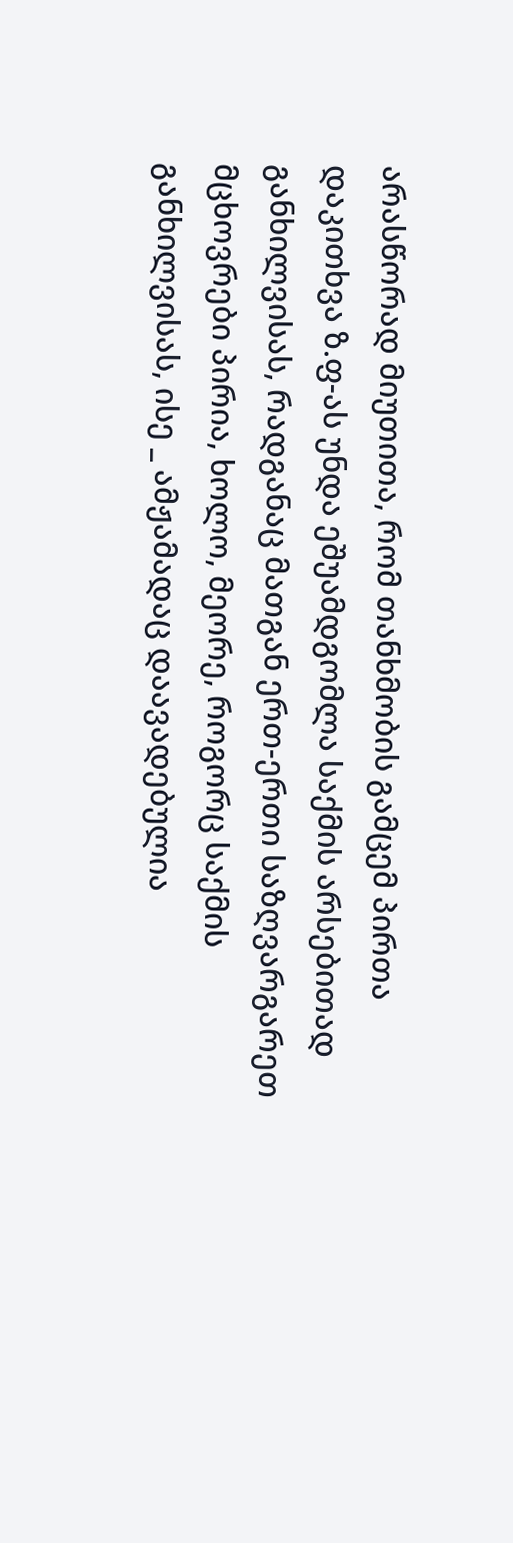არასწორად მიუთითა, რომ თანხმობის გამცემ პირთა დაკითხვა ზ.ფ-ას უნდა ეშუამდგომლა საქმის არსებითად განხილვისას, რადგანაც მათგან ერთ-ერთი საზღვარგარეთ მცხოვრები პირია, ხოლო, მეორე, როგორც საქმის განხილვისას, ისე _ ამჟამადაც დაავადებულია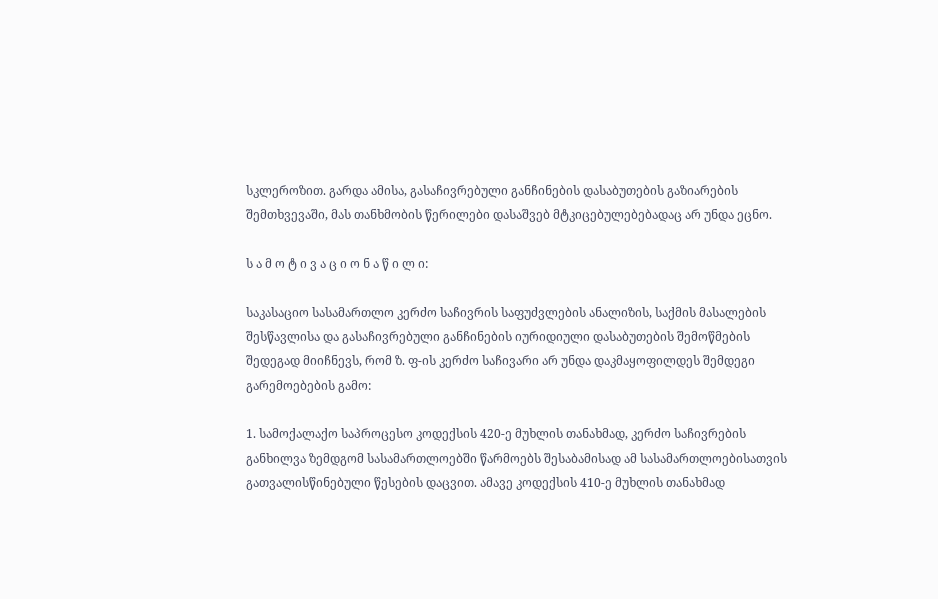სკლეროზით. გარდა ამისა, გასაჩივრებული განჩინების დასაბუთების გაზიარების შემთხვევაში, მას თანხმობის წერილები დასაშვებ მტკიცებულებებადაც არ უნდა ეცნო.

ს ა მ ო ტ ი ვ ა ც ი ო ნ ა წ ი ლ ი:

საკასაციო სასამართლო კერძო საჩივრის საფუძვლების ანალიზის, საქმის მასალების შესწავლისა და გასაჩივრებული განჩინების იურიდიული დასაბუთების შემოწმების შედეგად მიიჩნევს, რომ ზ. ფ-ის კერძო საჩივარი არ უნდა დაკმაყოფილდეს შემდეგი გარემოებების გამო:

1. სამოქალაქო საპროცესო კოდექსის 420-ე მუხლის თანახმად, კერძო საჩივრების განხილვა ზემდგომ სასამართლოებში წარმოებს შესაბამისად ამ სასამართლოებისათვის გათვალისწინებული წესების დაცვით. ამავე კოდექსის 410-ე მუხლის თანახმად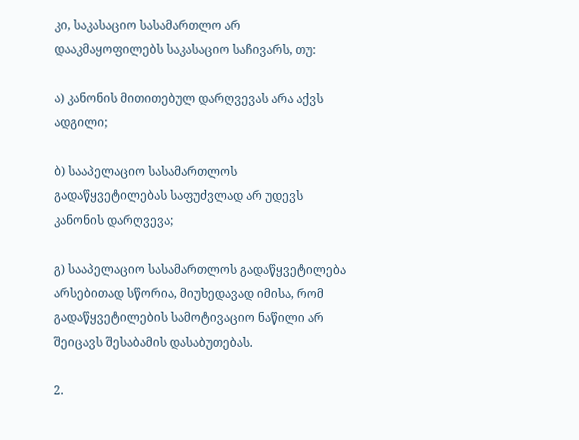კი, საკასაციო სასამართლო არ დააკმაყოფილებს საკასაციო საჩივარს, თუ:

ა) კანონის მითითებულ დარღვევას არა აქვს ადგილი;

ბ) სააპელაციო სასამართლოს გადაწყვეტილებას საფუძვლად არ უდევს კანონის დარღვევა;

გ) სააპელაციო სასამართლოს გადაწყვეტილება არსებითად სწორია, მიუხედავად იმისა, რომ გადაწყვეტილების სამოტივაციო ნაწილი არ შეიცავს შესაბამის დასაბუთებას.

2.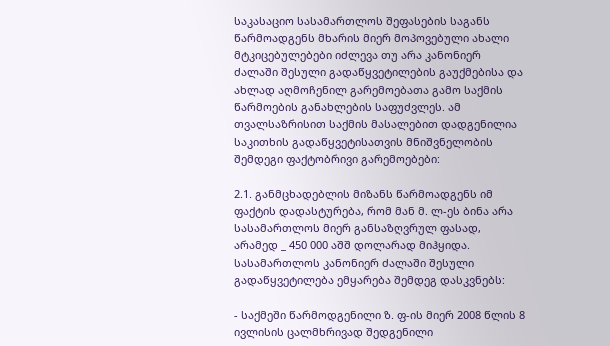საკასაციო სასამართლოს შეფასების საგანს წარმოადგენს მხარის მიერ მოპოვებული ახალი მტკიცებულებები იძლევა თუ არა კანონიერ ძალაში შესული გადაწყვეტილების გაუქმებისა და ახლად აღმოჩენილ გარემოებათა გამო საქმის წარმოების განახლების საფუძვლეს. ამ თვალსაზრისით საქმის მასალებით დადგენილია საკითხის გადაწყვეტისათვის მნიშვნელობის შემდეგი ფაქტობრივი გარემოებები:

2.1. განმცხადებლის მიზანს წარმოადგენს იმ ფაქტის დადასტურება, რომ მან მ. ლ-ეს ბინა არა სასამართლოს მიერ განსაზღვრულ ფასად, არამედ _ 450 000 აშშ დოლარად მიჰყიდა. სასამართლოს კანონიერ ძალაში შესული გადაწყვეტილება ემყარება შემდეგ დასკვნებს:

- საქმეში წარმოდგენილი ზ. ფ-ის მიერ 2008 წლის 8 ივლისის ცალმხრივად შედგენილი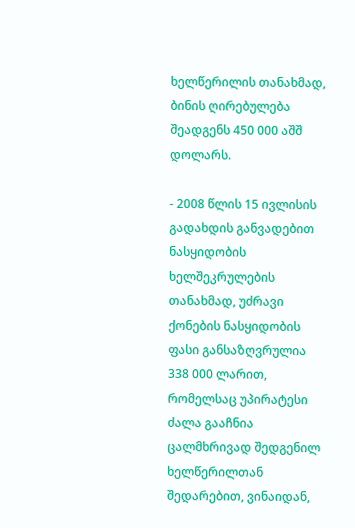ხელწერილის თანახმად, ბინის ღირებულება შეადგენს 450 000 აშშ დოლარს.

- 2008 წლის 15 ივლისის გადახდის განვადებით ნასყიდობის ხელშეკრულების თანახმად, უძრავი ქონების ნასყიდობის ფასი განსაზღვრულია 338 000 ლარით, რომელსაც უპირატესი ძალა გააჩნია ცალმხრივად შედგენილ ხელწერილთან შედარებით, ვინაიდან,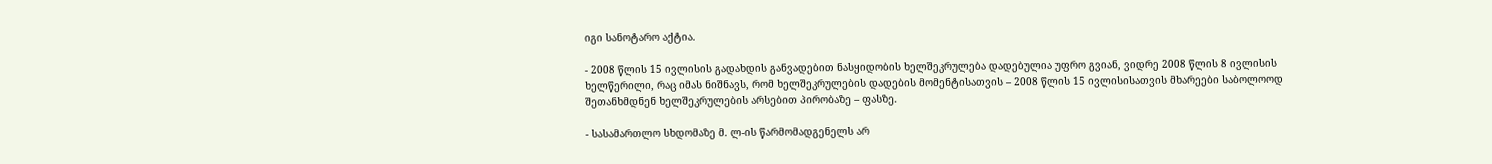იგი სანოტარო აქტია.

- 2008 წლის 15 ივლისის გადახდის განვადებით ნასყიდობის ხელშეკრულება დადებულია უფრო გვიან, ვიდრე 2008 წლის 8 ივლისის ხელწერილი, რაც იმას ნიშნავს, რომ ხელშეკრულების დადების მომენტისათვის – 2008 წლის 15 ივლისისათვის მხარეები საბოლოოდ შეთანხმდნენ ხელშეკრულების არსებით პირობაზე – ფასზე.

- სასამართლო სხდომაზე მ. ლ-ის წარმომადგენელს არ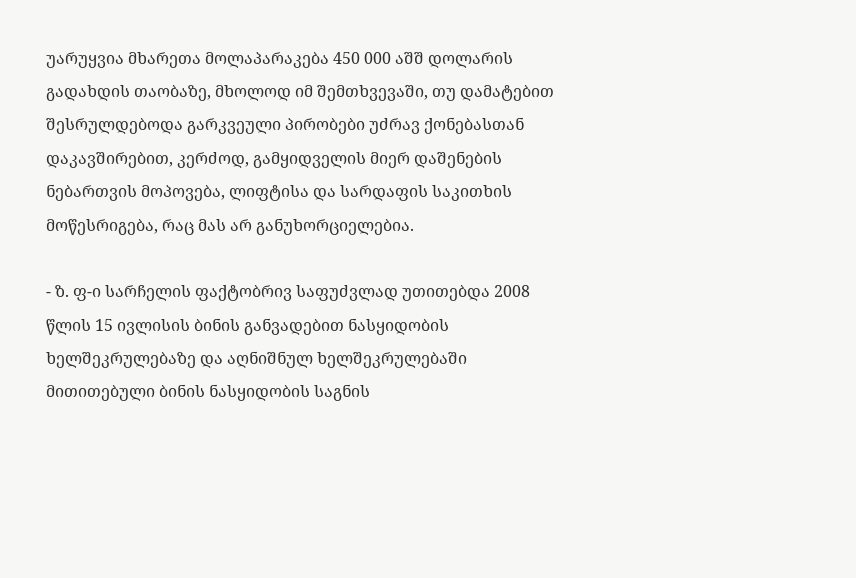უარუყვია მხარეთა მოლაპარაკება 450 000 აშშ დოლარის გადახდის თაობაზე, მხოლოდ იმ შემთხვევაში, თუ დამატებით შესრულდებოდა გარკვეული პირობები უძრავ ქონებასთან დაკავშირებით, კერძოდ, გამყიდველის მიერ დაშენების ნებართვის მოპოვება, ლიფტისა და სარდაფის საკითხის მოწესრიგება, რაც მას არ განუხორციელებია.

- ზ. ფ-ი სარჩელის ფაქტობრივ საფუძვლად უთითებდა 2008 წლის 15 ივლისის ბინის განვადებით ნასყიდობის ხელშეკრულებაზე და აღნიშნულ ხელშეკრულებაში მითითებული ბინის ნასყიდობის საგნის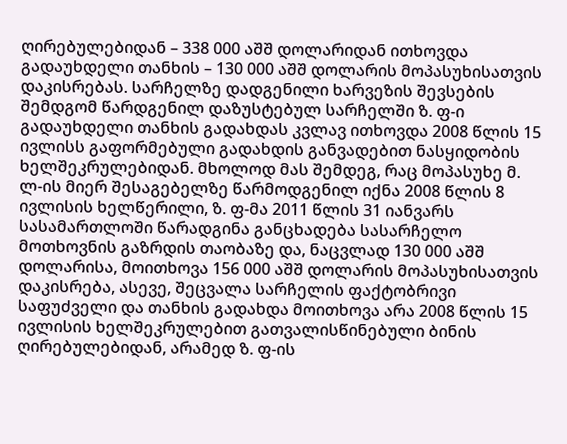ღირებულებიდან – 338 000 აშშ დოლარიდან ითხოვდა გადაუხდელი თანხის – 130 000 აშშ დოლარის მოპასუხისათვის დაკისრებას. სარჩელზე დადგენილი ხარვეზის შევსების შემდგომ წარდგენილ დაზუსტებულ სარჩელში ზ. ფ-ი გადაუხდელი თანხის გადახდას კვლავ ითხოვდა 2008 წლის 15 ივლისს გაფორმებული გადახდის განვადებით ნასყიდობის ხელშეკრულებიდან. მხოლოდ მას შემდეგ, რაც მოპასუხე მ. ლ-ის მიერ შესაგებელზე წარმოდგენილ იქნა 2008 წლის 8 ივლისის ხელწერილი, ზ. ფ-მა 2011 წლის 31 იანვარს სასამართლოში წარადგინა განცხადება სასარჩელო მოთხოვნის გაზრდის თაობაზე და, ნაცვლად 130 000 აშშ დოლარისა, მოითხოვა 156 000 აშშ დოლარის მოპასუხისათვის დაკისრება, ასევე, შეცვალა სარჩელის ფაქტობრივი საფუძველი და თანხის გადახდა მოითხოვა არა 2008 წლის 15 ივლისის ხელშეკრულებით გათვალისწინებული ბინის ღირებულებიდან, არამედ ზ. ფ-ის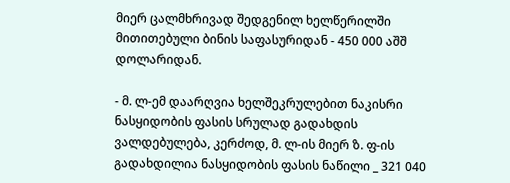მიერ ცალმხრივად შედგენილ ხელწერილში მითითებული ბინის საფასურიდან - 450 000 აშშ დოლარიდან.

- მ. ლ-ემ დაარღვია ხელშეკრულებით ნაკისრი ნასყიდობის ფასის სრულად გადახდის ვალდებულება, კერძოდ, მ. ლ-ის მიერ ზ. ფ-ის გადახდილია ნასყიდობის ფასის ნაწილი _ 321 040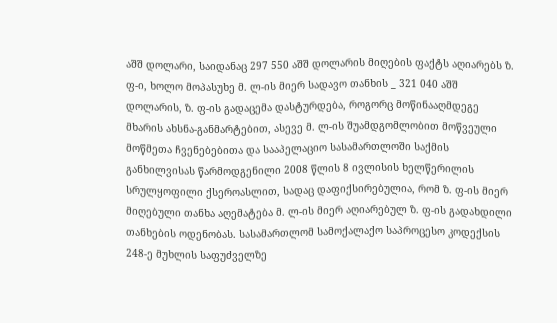აშშ დოლარი, საიდანაც 297 550 აშშ დოლარის მიღების ფაქტს აღიარებს ზ. ფ-ი, ხოლო მოპასუხე მ. ლ-ის მიერ სადავო თანხის _ 321 040 აშშ დოლარის, ზ. ფ-ის გადაცემა დასტურდება, როგორც მოწინააღმდეგე მხარის ახსნა-განმარტებით, ასევე მ. ლ-ის შუამდგომლობით მოწვეული მოწმეთა ჩვენებებითა და სააპელაციო სასამართლოში საქმის განხილვისას წარმოდგენილი 2008 წლის 8 ივლისის ხელწერილის სრულყოფილი ქსეროასლით, სადაც დაფიქსირებულია, რომ ზ. ფ-ის მიერ მიღებული თანხა აღემატება მ. ლ-ის მიერ აღიარებულ ზ. ფ-ის გადახდილი თანხების ოდენობას. სასამართლომ სამოქალაქო საპროცესო კოდექსის 248-ე მუხლის საფუძველზე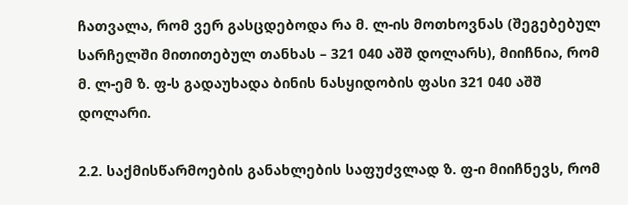ჩათვალა, რომ ვერ გასცდებოდა რა მ. ლ-ის მოთხოვნას (შეგებებულ სარჩელში მითითებულ თანხას – 321 040 აშშ დოლარს), მიიჩნია, რომ მ. ლ-ემ ზ. ფ-ს გადაუხადა ბინის ნასყიდობის ფასი 321 040 აშშ დოლარი.

2.2. საქმისწარმოების განახლების საფუძვლად ზ. ფ-ი მიიჩნევს, რომ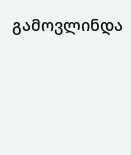გამოვლინდა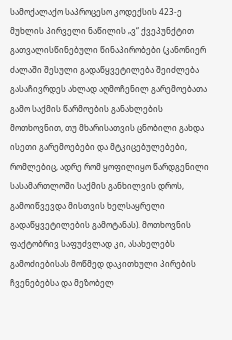სამოქალაქო საპროცესო კოდექსის 423-ე მუხლის პირველი ნაწილის „ვ“ ქვეპუნქტით გათვალისწინებული წინაპირობები (კანონიერ ძალაში შესული გადაწყვეტილება შეიძლება გასაჩივრდეს ახლად აღმოჩენილ გარემოებათა გამო საქმის წარმოების განახლების მოთხოვნით, თუ მხარისათვის ცნობილი გახდა ისეთი გარემოებები და მტკიცებულებები, რომლებიც, ადრე რომ ყოფილიყო წარდგენილი სასამართლოში საქმის განხილვის დროს, გამოიწვევდა მისთვის ხელსაყრელი გადაწყვეტილების გამოტანას). მოთხოვნის ფაქტობრივ საფუძვლად კი, ასახელებს გამოძიებისას მოწმედ დაკითხული პირების ჩვენებებსა და მეზობელ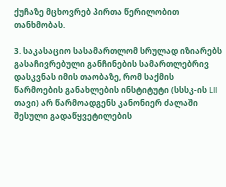ქუჩაზე მცხოვრებ პირთა წერილობით თანხმობას.

3. საკასაციო სასამართლომ სრულად იზიარებს გასაჩივრებული განჩინების სამართლებრივ დასკვნას იმის თაობაზე, რომ საქმის წარმოების განახლების ინსტიტუტი (სსსკ-ის LII თავი) არ წარმოადგენს კანონიერ ძალაში შესული გადაწყვეტილების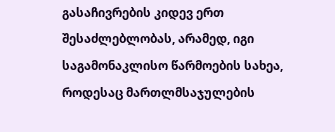გასაჩივრების კიდევ ერთ შესაძლებლობას, არამედ, იგი საგამონაკლისო წარმოების სახეა, როდესაც მართლმსაჯულების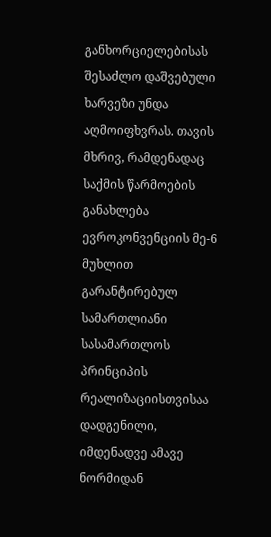განხორციელებისას შესაძლო დაშვებული ხარვეზი უნდა აღმოიფხვრას. თავის მხრივ, რამდენადაც საქმის წარმოების განახლება ევროკონვენციის მე-6 მუხლით გარანტირებულ სამართლიანი სასამართლოს პრინციპის რეალიზაციისთვისაა დადგენილი, იმდენადვე ამავე ნორმიდან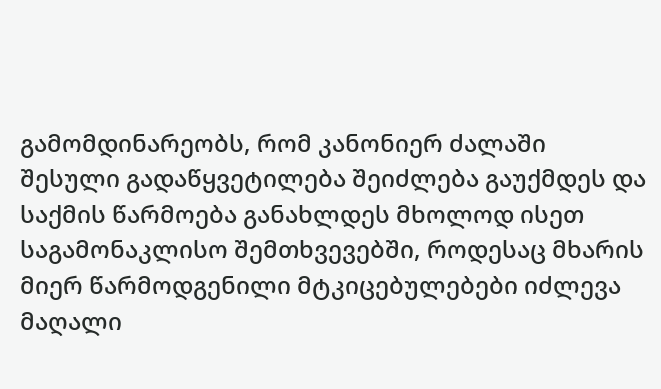გამომდინარეობს, რომ კანონიერ ძალაში შესული გადაწყვეტილება შეიძლება გაუქმდეს და საქმის წარმოება განახლდეს მხოლოდ ისეთ საგამონაკლისო შემთხვევებში, როდესაც მხარის მიერ წარმოდგენილი მტკიცებულებები იძლევა მაღალი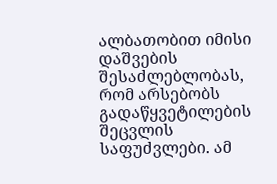ალბათობით იმისი დაშვების შესაძლებლობას, რომ არსებობს გადაწყვეტილების შეცვლის საფუძვლები. ამ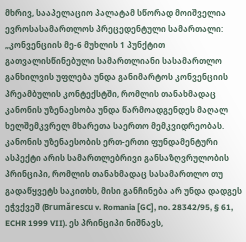მხრივ, სააპელაციო პალატამ სწორად მოიშველია ევროსასამართლოს პრეცედენტული სამართალი: „კონვენციის მე-6 მუხლის 1 პუნქტით გათვალისწინებული სამართლიანი სასამართლო განხილვის უფლება უნდა განიმარტოს კონვენციის პრეამბულის კონტექსტში, რომლის თანახმადაც კანონის უზენაესობა უნდა წარმოადგენდეს მაღალ ხელშემკვრელ მხარეთა საერთო მემკვიდრეობას. კანონის უზენაესობის ერთ-ერთი ფუნდამენტური ასპექტი არის სამართლებრივი განსაზღვრულობის პრინციპი, რომლის თანახმადაც სასამართლო თუ გადაწყვეტს საკითხს, მისი განჩინება არ უნდა დადგეს ეჭვქვეშ (Brumărescu v. Romania [GC], no. 28342/95, § 61, ECHR 1999 VII). ეს პრინციპი ნიშნავს,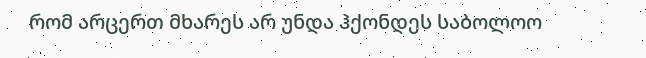რომ არცერთ მხარეს არ უნდა ჰქონდეს საბოლოო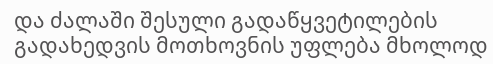და ძალაში შესული გადაწყვეტილების გადახედვის მოთხოვნის უფლება მხოლოდ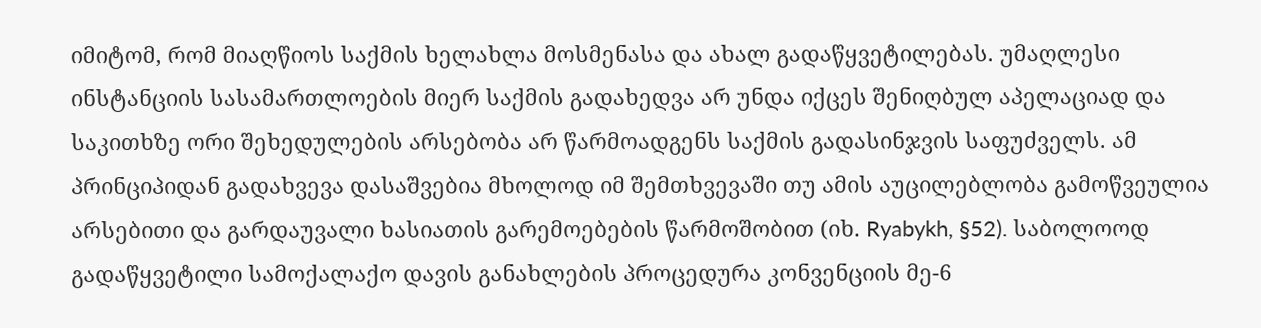იმიტომ, რომ მიაღწიოს საქმის ხელახლა მოსმენასა და ახალ გადაწყვეტილებას. უმაღლესი ინსტანციის სასამართლოების მიერ საქმის გადახედვა არ უნდა იქცეს შენიღბულ აპელაციად და საკითხზე ორი შეხედულების არსებობა არ წარმოადგენს საქმის გადასინჯვის საფუძველს. ამ პრინციპიდან გადახვევა დასაშვებია მხოლოდ იმ შემთხვევაში თუ ამის აუცილებლობა გამოწვეულია არსებითი და გარდაუვალი ხასიათის გარემოებების წარმოშობით (იხ. Ryabykh, §52). საბოლოოდ გადაწყვეტილი სამოქალაქო დავის განახლების პროცედურა კონვენციის მე-6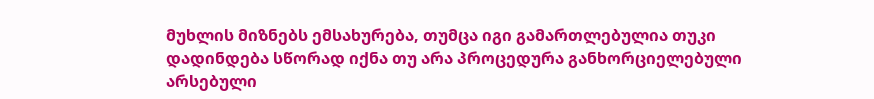მუხლის მიზნებს ემსახურება, თუმცა იგი გამართლებულია თუკი დადინდება სწორად იქნა თუ არა პროცედურა განხორციელებული არსებული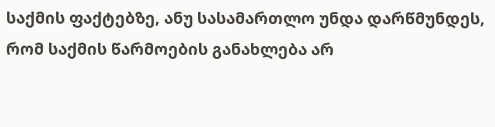საქმის ფაქტებზე, ანუ სასამართლო უნდა დარწმუნდეს, რომ საქმის წარმოების განახლება არ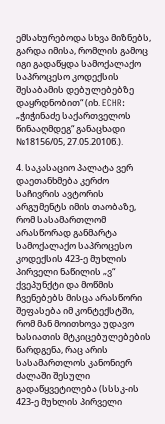ემსახურებოდა სხვა მიზნებს, გარდა იმისა, რომლის გამოც იგი გადაწყდა სამოქალაქო საპროცესო კოდექსის შესაბამის დებულებებზე დაყრდნობით“ (იხ. ECHR: „ჭიჭინაძე საქართველოს წინააღმდეგ“ განაცხადი №18156/05, 27.05.2010წ.).

4. საკასაციო პალატა ვერ დაეთანხმება კერძო საჩივრის ავტორის არგუმენტს იმის თაობაზე, რომ სასამართლომ არასწორად განმარტა სამოქალაქო საპროცესო კოდექსის 423-ე მუხლის პირველი ნაწილის „ვ“ ქვეპუნქტი და მოწმის ჩვენებებს მისცა არასწორი შეფასება იმ კონტექსტში, რომ მან მოითხოვა უდავო ხასიათის მტკიცებულებების წარდგენა, რაც არის სასამართლოს კანონიერ ძალაში შესული გადაწყვეტილება (სსსკ-ის 423-ე მუხლის პირველი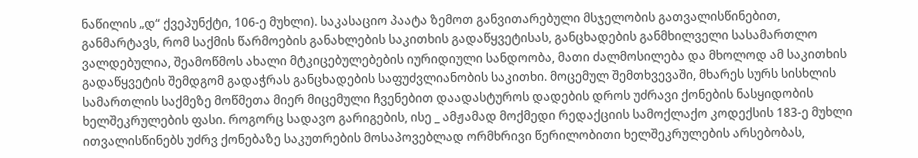ნაწილის „დ“ ქვეპუნქტი, 106-ე მუხლი). საკასაციო პაატა ზემოთ განვითარებული მსჯელობის გათვალისწინებით, განმარტავს, რომ საქმის წარმოების განახლების საკითხის გადაწყვეტისას, განცხადების განმხილველი სასამართლო ვალდებულია, შეამოწმოს ახალი მტკიცებულებების იურიდიული სანდოობა, მათი ძალმოსილება და მხოლოდ ამ საკითხის გადაწყვეტის შემდგომ გადაჭრას განცხადების საფუძვლიანობის საკითხი. მოცემულ შემთხვევაში, მხარეს სურს სისხლის სამართლის საქმეზე მოწმეთა მიერ მიცემული ჩვენებით დაადასტუროს დადების დროს უძრავი ქონების ნასყიდობის ხელშეკრულების ფასი. როგორც სადავო გარიგების, ისე _ ამჟამად მოქმედი რედაქციის სამოქლაქო კოდექსის 183-ე მუხლი ითვალისწინებს უძრვ ქონებაზე საკუთრების მოსაპოვებლად ორმხრივი წერილობითი ხელშეკრულების არსებობას,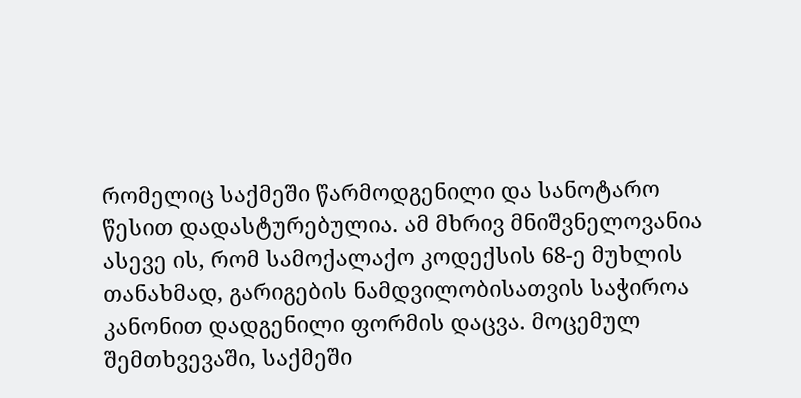რომელიც საქმეში წარმოდგენილი და სანოტარო წესით დადასტურებულია. ამ მხრივ მნიშვნელოვანია ასევე ის, რომ სამოქალაქო კოდექსის 68-ე მუხლის თანახმად, გარიგების ნამდვილობისათვის საჭიროა კანონით დადგენილი ფორმის დაცვა. მოცემულ შემთხვევაში, საქმეში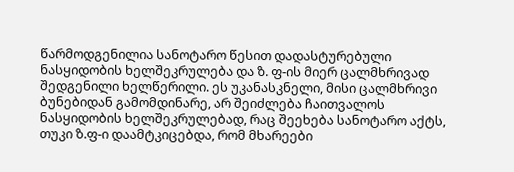წარმოდგენილია სანოტარო წესით დადასტურებული ნასყიდობის ხელშეკრულება და ზ. ფ-ის მიერ ცალმხრივად შედგენილი ხელწერილი. ეს უკანასკნელი, მისი ცალმხრივი ბუნებიდან გამომდინარე, არ შეიძლება ჩაითვალოს ნასყიდობის ხელშეკრულებად, რაც შეეხება სანოტარო აქტს, თუკი ზ.ფ-ი დაამტკიცებდა, რომ მხარეები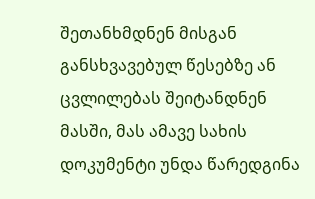შეთანხმდნენ მისგან განსხვავებულ წესებზე ან ცვლილებას შეიტანდნენ მასში, მას ამავე სახის დოკუმენტი უნდა წარედგინა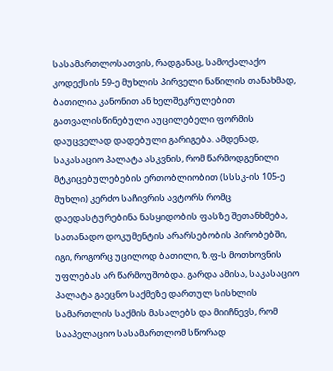სასამართლოსათვის, რადგანაც, სამოქალაქო კოდექსის 59-ე მუხლის პირველი ნაწილის თანახმად, ბათილია კანონით ან ხელშეკრულებით გათვალისწინებული აუცილებელი ფორმის დაუცველად დადებული გარიგება. ამდენად, საკასაციო პალატა ასკვნის, რომ წარმოდგენილი მტკიცებულებების ერთობლიობით (სსსკ-ის 105-ე მუხლი) კერძო საჩივრის ავტორს რომც დაედასტურებინა ნასყიდობის ფასზე შეთანხმება, სათანადო დოკუმენტის არარსებობის პირობებში, იგი, როგორც უცილოდ ბათილი, ზ.ფ-ს მოთხოვნის უფლებას არ წარმოუშობდა. გარდა ამისა, საკასაციო პალატა გაეცნო საქმეზე დართულ სისხლის სამართლის საქმის მასალებს და მიიჩნევს, რომ სააპელაციო სასამართლომ სწორად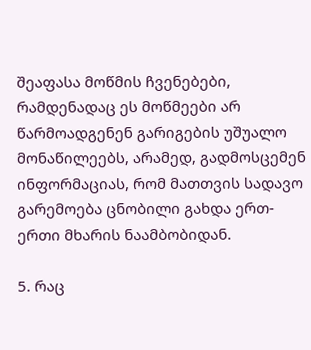შეაფასა მოწმის ჩვენებები, რამდენადაც ეს მოწმეები არ წარმოადგენენ გარიგების უშუალო მონაწილეებს, არამედ, გადმოსცემენ ინფორმაციას, რომ მათთვის სადავო გარემოება ცნობილი გახდა ერთ-ერთი მხარის ნაამბობიდან.

5. რაც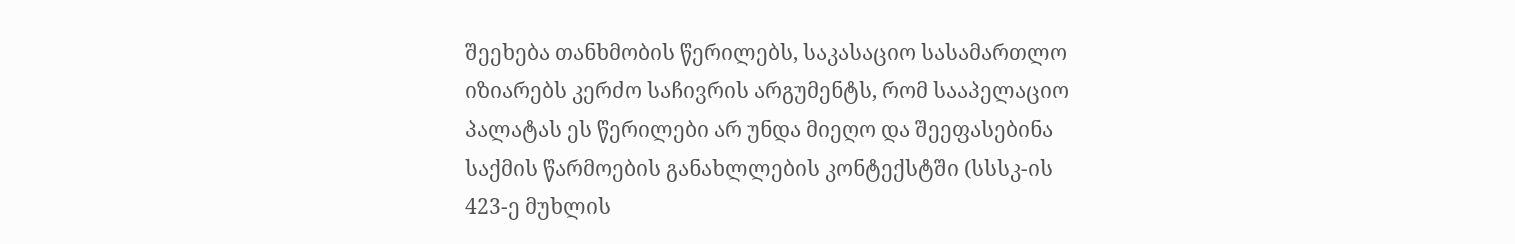შეეხება თანხმობის წერილებს, საკასაციო სასამართლო იზიარებს კერძო საჩივრის არგუმენტს, რომ სააპელაციო პალატას ეს წერილები არ უნდა მიეღო და შეეფასებინა საქმის წარმოების განახლლების კონტექსტში (სსსკ-ის 423-ე მუხლის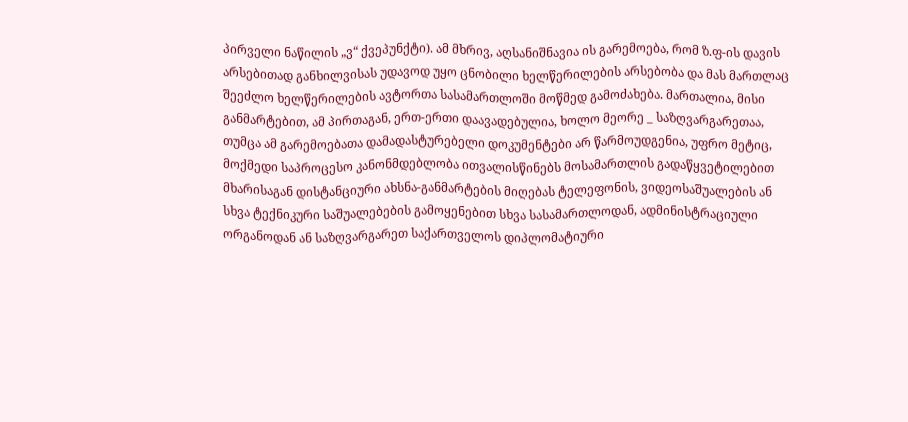პირველი ნაწილის „ვ“ ქვეპუნქტი). ამ მხრივ, აღსანიშნავია ის გარემოება, რომ ზ.ფ-ის დავის არსებითად განხილვისას უდავოდ უყო ცნობილი ხელწერილების არსებობა და მას მართლაც შეეძლო ხელწერილების ავტორთა სასამართლოში მოწმედ გამოძახება. მართალია, მისი განმარტებით, ამ პირთაგან, ერთ-ერთი დაავადებულია, ხოლო მეორე _ საზღვარგარეთაა, თუმცა ამ გარემოებათა დამადასტურებელი დოკუმენტები არ წარმოუდგენია, უფრო მეტიც, მოქმედი საპროცესო კანონმდებლობა ითვალისწინებს მოსამართლის გადაწყვეტილებით მხარისაგან დისტანციური ახსნა-განმარტების მიღებას ტელეფონის, ვიდეოსაშუალების ან სხვა ტექნიკური საშუალებების გამოყენებით სხვა სასამართლოდან, ადმინისტრაციული ორგანოდან ან საზღვარგარეთ საქართველოს დიპლომატიური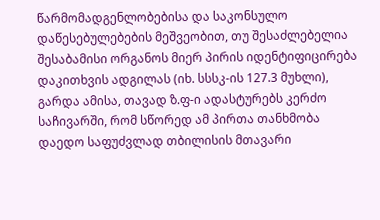წარმომადგენლობებისა და საკონსულო დაწესებულებების მეშვეობით, თუ შესაძლებელია შესაბამისი ორგანოს მიერ პირის იდენტიფიცირება დაკითხვის ადგილას (იხ. სსსკ-ის 127.3 მუხლი), გარდა ამისა, თავად ზ.ფ-ი ადასტურებს კერძო საჩივარში, რომ სწორედ ამ პირთა თანხმობა დაედო საფუძვლად თბილისის მთავარი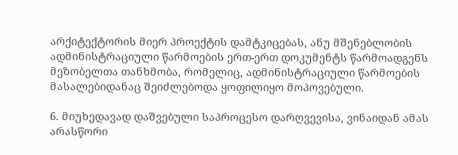არქიტექტორის მიერ პროექტის დამტკიცებას, ანუ მშენებლობის ადმინისტრაციული წარმოების ერთ-ერთ დოკუმენტს წარმოადგენს მეზობელთა თანხმობა, რომელიც, ადმინისტრაციული წარმოების მასალებიდანაც შეიძლებოდა ყოფილიყო მოპოვებული.

6. მიუხედავად დაშვებული საპროცესო დარღვევისა, ვინაიდან ამას არასწორი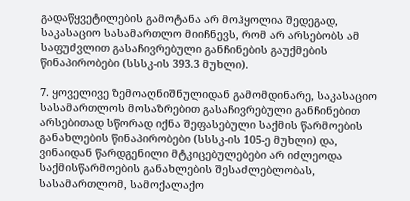გადაწყვეტილების გამოტანა არ მოჰყოლია შედეგად, საკასაციო სასამართლო მიიჩნევს, რომ არ არსებობს ამ საფუძვლით გასაჩივრებული განჩინების გაუქმების წინაპირობები (სსსკ-ის 393.3 მუხლი).

7. ყოველივე ზემოაღნიშნულიდან გამომდინარე, საკასაციო სასამართლოს მოსაზრებით გასაჩივრებული განჩინებით არსებითად სწორად იქნა შეფასებული საქმის წარმოების განახლების წინაპირობები (სსსკ-ის 105-ე მუხლი) და, ვინაიდან წარდგენილი მტკიცებულებები არ იძლეოდა საქმისწარმოების განახლების შესაძლებლობას, სასამართლომ, სამოქალაქო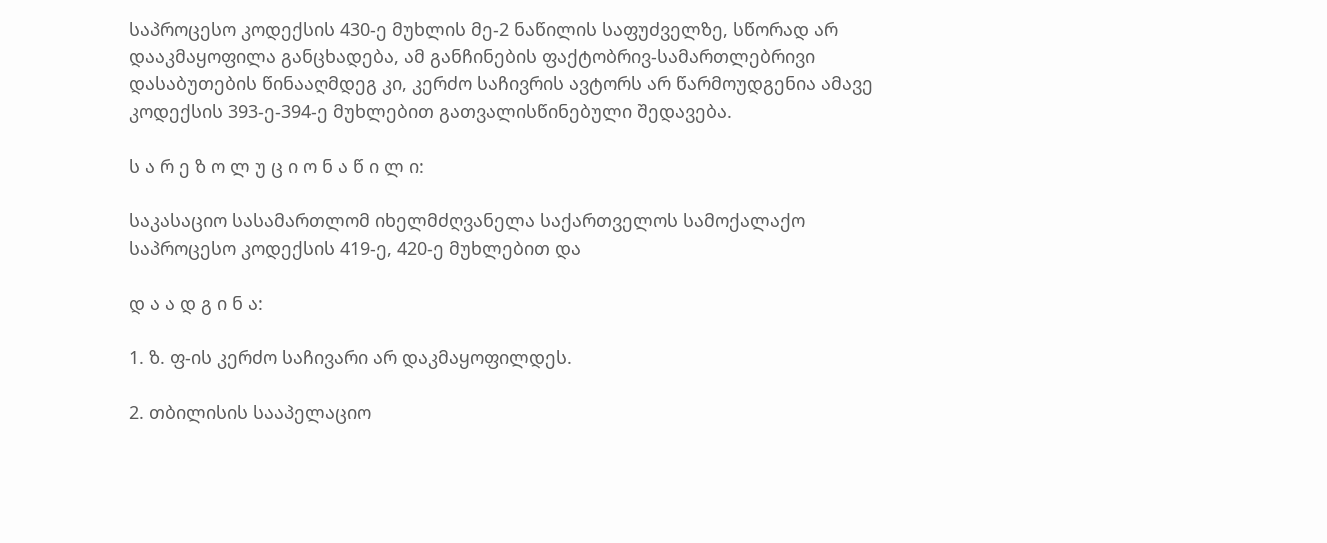საპროცესო კოდექსის 430-ე მუხლის მე-2 ნაწილის საფუძველზე, სწორად არ დააკმაყოფილა განცხადება, ამ განჩინების ფაქტობრივ-სამართლებრივი დასაბუთების წინააღმდეგ კი, კერძო საჩივრის ავტორს არ წარმოუდგენია ამავე კოდექსის 393-ე-394-ე მუხლებით გათვალისწინებული შედავება.

ს ა რ ე ზ ო ლ უ ც ი ო ნ ა წ ი ლ ი:

საკასაციო სასამართლომ იხელმძღვანელა საქართველოს სამოქალაქო საპროცესო კოდექსის 419-ე, 420-ე მუხლებით და

დ ა ა დ გ ი ნ ა:

1. ზ. ფ-ის კერძო საჩივარი არ დაკმაყოფილდეს.

2. თბილისის სააპელაციო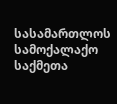სასამართლოს სამოქალაქო საქმეთა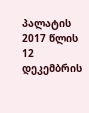პალატის 2017 წლის 12 დეკემბრის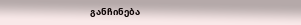განჩინება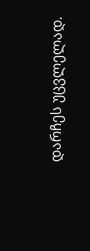დარჩეს უცვლელად.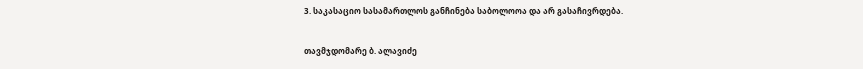3. საკასაციო სასამართლოს განჩინება საბოლოოა და არ გასაჩივრდება.

თავმჯდომარე ბ. ალავიძე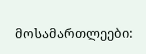მოსამართლეები: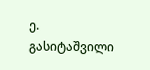ე. გასიტაშვილი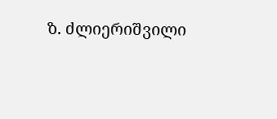ზ. ძლიერიშვილი